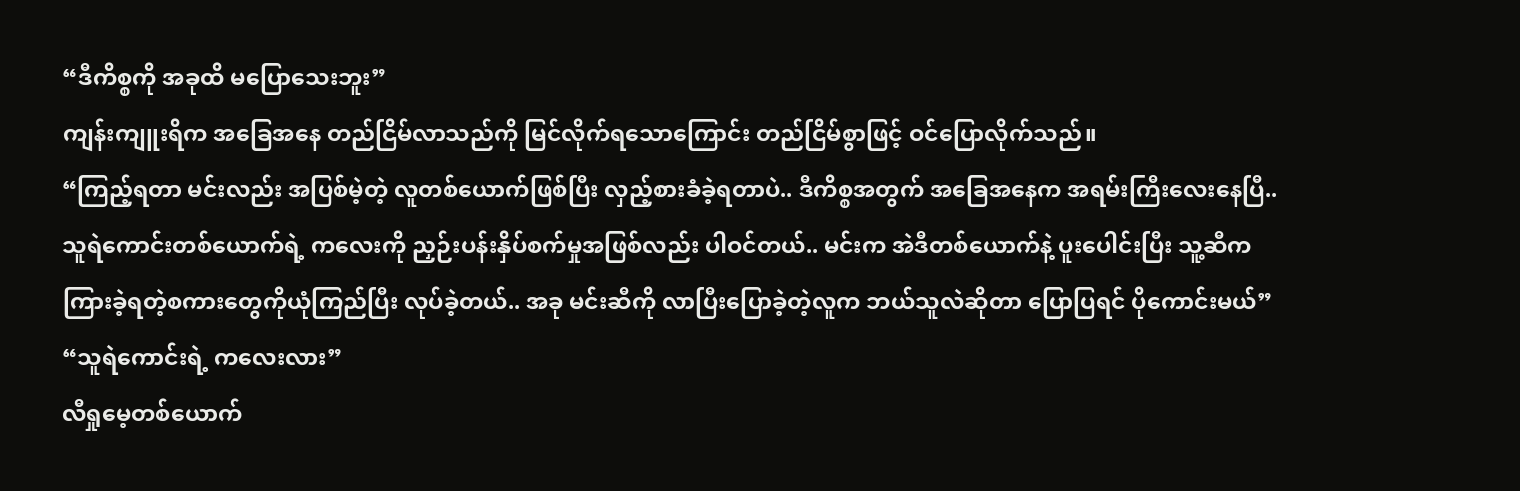“ဒီကိစ္စကို အခုထိ မပြောသေးဘူး”
ကျန်းကျူးရိက အခြေအနေ တည်ငြိမ်လာသည်ကို မြင်လိုက်ရသောကြောင်း တည်ငြိမ်စွာဖြင့် ဝင်ပြောလိုက်သည်။
“ကြည့်ရတာ မင်းလည်း အပြစ်မဲ့တဲ့ လူတစ်ယောက်ဖြစ်ပြီး လှည့်စားခံခဲ့ရတာပဲ.. ဒီကိစ္စအတွက် အခြေအနေက အရမ်းကြီးလေးနေပြီ..
သူရဲကောင်းတစ်ယောက်ရဲ့ ကလေးကို ညှဉ်းပန်းနှိပ်စက်မှုအဖြစ်လည်း ပါဝင်တယ်.. မင်းက အဲဒီတစ်ယောက်နဲ့ ပူးပေါင်းပြီး သူ့ဆီက ကြားခဲ့ရတဲ့စကားတွေကိုယုံကြည်ပြီး လုပ်ခဲ့တယ်.. အခု မင်းဆီကို လာပြီးပြောခဲ့တဲ့လူက ဘယ်သူလဲဆိုတာ ပြောပြရင် ပိုကောင်းမယ်”
“သူရဲကောင်းရဲ့ ကလေးလား”
လီရှုမေ့တစ်ယောက်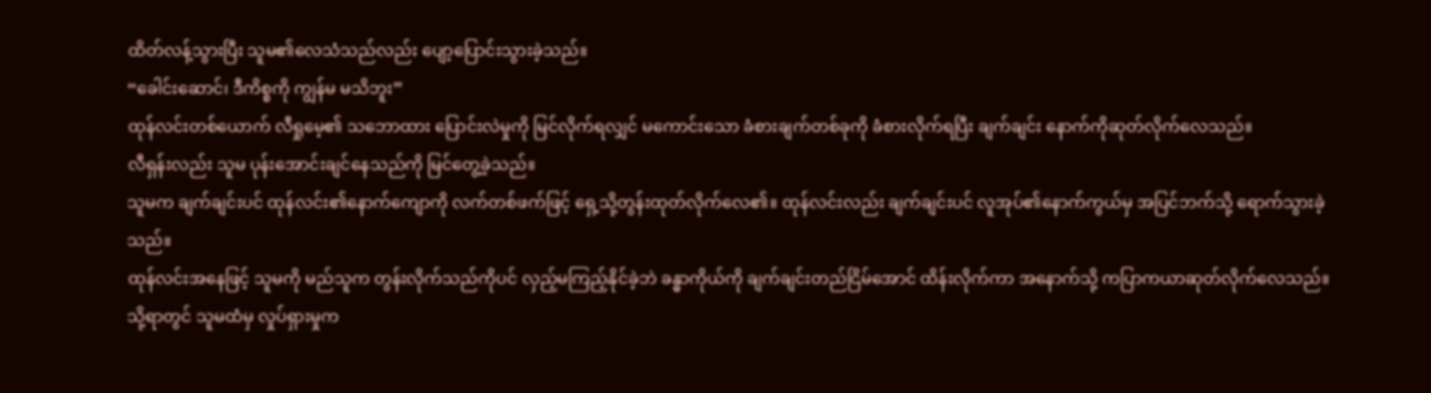ထိတ်လန့်သွားပြီး သူမ၏လေသံသည်လည်း ပျော့ပြောင်းသွားခဲ့သည်။
“ခေါင်းဆောင်၊ ဒီကိစ္စကို ကျွန်မ မသိဘူး”
ထုန်လင်းတစ်ယောက် လီရှုမေ့၏ သဘောထား ပြောင်းလဲမှုကို မြင်လိုက်ရလျှင် မကောင်းသော ခံစားချက်တစ်ခုကို ခံစားလိုက်ရပြီး ချက်ချင်း နောက်ကိုဆုတ်လိုက်လေသည်။
လီရှန်းလည်း သူမ ပုန်းအောင်းချင်နေသည်ကို မြင်တွေ့ခဲ့သည်။
သူမက ချက်ချင်းပင် ထုန်လင်း၏နောက်ကျောကို လက်တစ်ဖက်ဖြင့် ရှေ့သို့တွန်းထုတ်လိုက်လေ၏။ ထုန်လင်းလည်း ချက်ချင်းပင် လူအုပ်၏နောက်ကွယ်မှ အပြင်ဘက်သို့ ရောက်သွားခဲ့သည်။
ထုန်လင်းအနေဖြင့် သူမကို မည်သူက တွန်းလိုက်သည်ကိုပင် လှည့်မကြည့်နိုင်ခဲ့ဘဲ ခန္ဓာကိုယ်ကို ချက်ချင်းတည်ငြိမ်အောင် ထိန်းလိုက်ကာ အနောက်သို့ ကပြာကယာဆုတ်လိုက်လေသည်။
သို့ရာတွင် သူမထံမှ လှုပ်ရှားမှုက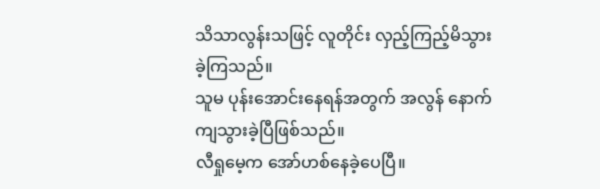သိသာလွန်းသဖြင့် လူတိုင်း လှည့်ကြည့်မိသွားခဲ့ကြသည်။
သူမ ပုန်းအောင်းနေရန်အတွက် အလွန် နောက်ကျသွားခဲ့ပြီဖြစ်သည်။
လီရှုမေ့က အော်ဟစ်နေခဲ့ပေပြီ။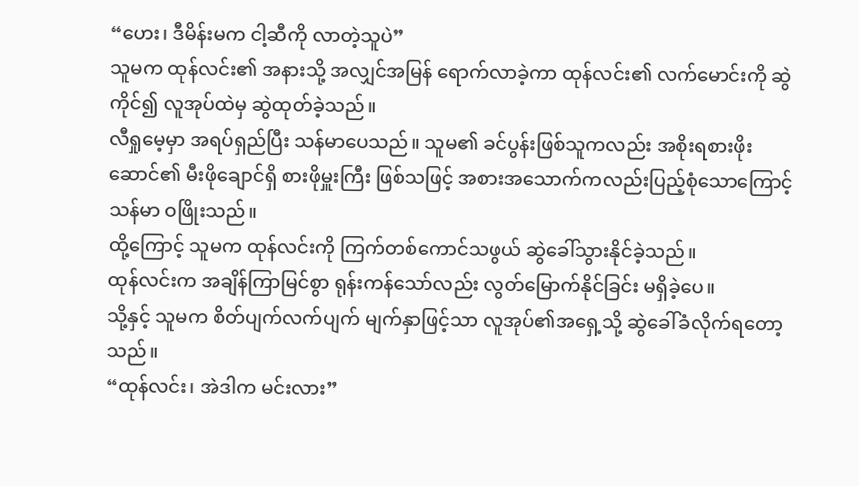“ဟေး၊ ဒီမိန်းမက ငါ့ဆီကို လာတဲ့သူပဲ”
သူမက ထုန်လင်း၏ အနားသို့ အလျှင်အမြန် ရောက်လာခဲ့ကာ ထုန်လင်း၏ လက်မောင်းကို ဆွဲကိုင်၍ လူအုပ်ထဲမှ ဆွဲထုတ်ခဲ့သည်။
လီရှုမေ့မှာ အရပ်ရှည်ပြီး သန်မာပေသည်။ သူမ၏ ခင်ပွန်းဖြစ်သူကလည်း အစိုးရစားဖိုးဆောင်၏ မီးဖိုချောင်ရှိ စားဖိုမှူးကြီး ဖြစ်သဖြင့် အစားအသောက်ကလည်းပြည့်စုံသောကြောင့် သန်မာ ဝဖြိုးသည်။
ထို့ကြောင့် သူမက ထုန်လင်းကို ကြက်တစ်ကောင်သဖွယ် ဆွဲခေါ်သွားနိုင်ခဲ့သည်။
ထုန်လင်းက အချိန်ကြာမြင်စွာ ရုန်းကန်သော်လည်း လွတ်မြောက်နိုင်ခြင်း မရှိခဲ့ပေ။
သို့နှင့် သူမက စိတ်ပျက်လက်ပျက် မျက်နှာဖြင့်သာ လူအုပ်၏အရှေ့သို့ ဆွဲခေါ်ခံလိုက်ရတော့သည်။
“ထုန်လင်း၊ အဲဒါက မင်းလား”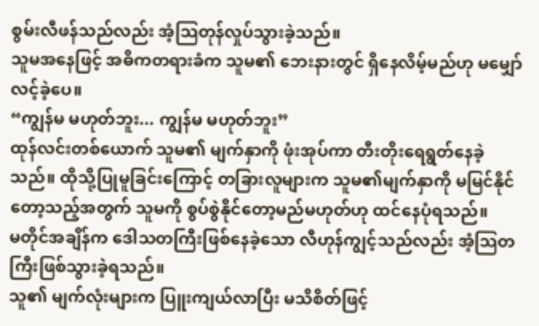စွမ်းလီဖန်သည်လည်း အံ့သြတုန်လှုပ်သွားခဲ့သည်။
သူမအနေဖြင့် အဓိကတရားခံက သူမ၏ ဘေးနားတွင် ရှိနေလိမ့်မည်ဟု မမျှော်လင့်ခဲ့ပေ။
“ကျွန်မ မဟုတ်ဘူး... ကျွန်မ မဟုတ်ဘူး”
ထုန်လင်းတစ်ယောက် သူမ၏ မျက်နှာကို ဖုံးအုပ်ကာ တီးတိုးရေရွတ်နေခဲ့သည်။ ထိုသို့ပြုမူခြင်းကြောင့် တခြားလူများက သူမ၏မျက်နှာကို မမြင်နိုင်တော့သည့်အတွက် သူမကို စွပ်စွဲနိုင်တော့မည်မဟုတ်ဟု ထင်နေပုံရသည်။
မတိုင်အချိန်က ဒေါသတကြီးဖြစ်နေခဲ့သော လီဟုန်ကျွင့်သည်လည်း အံ့သြတကြီးဖြစ်သွားခဲ့ရသည်။
သူ၏ မျက်လုံးများက ပြူးကျယ်လာပြီး မသိစိတ်ဖြင့်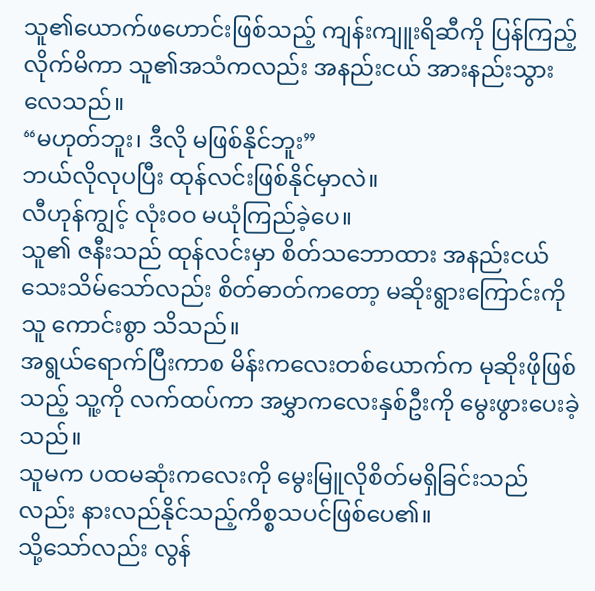သူ၏ယောက်ဖဟောင်းဖြစ်သည့် ကျန်းကျူးရိဆီကို ပြန်ကြည့်လိုက်မိကာ သူ၏အသံကလည်း အနည်းငယ် အားနည်းသွားလေသည်။
“မဟုတ်ဘူး၊ ဒီလို မဖြစ်နိုင်ဘူး”
ဘယ်လိုလုပပြီး ထုန်လင်းဖြစ်နိုင်မှာလဲ။
လီဟုန်ကျွင့် လုံးဝဝ မယုံကြည်ခဲ့ပေ။
သူ၏ ဇနီးသည် ထုန်လင်းမှာ စိတ်သဘောထား အနည်းငယ် သေးသိမ်သော်လည်း စိတ်ဓာတ်ကတော့ မဆိုးရွားကြောင်းကို သူ ကောင်းစွာ သိသည်။
အရွယ်ရောက်ပြီးကာစ မိန်းကလေးတစ်ယောက်က မုဆိုးဖိုဖြစ်သည့် သူ့ကို လက်ထပ်ကာ အမွှာကလေးနှစ်ဦးကို မွေးဖွားပေးခဲ့သည်။
သူမက ပထမဆုံးကလေးကို မွေးမြူလိုစိတ်မရှိခြင်းသည်လည်း နားလည်နိုင်သည့်ကိစ္စသပင်ဖြစ်ပေ၏။
သို့သော်လည်း လွန်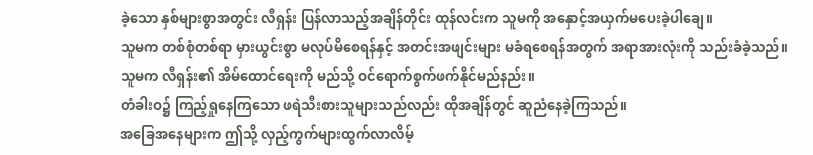ခဲ့သော နှစ်များစွာအတွင်း လီရှန်း ပြန်လာသည့်အချိန်တိုင်း ထုန်လင်းက သူမကို အနှောင့်အယှက်မပေးခဲ့ပါချေ။
သူမက တစ်စုံတစ်ရာ မှားယွင်းစွာ မလုပ်မိစေရန်နှင့် အတင်းအဖျင်းများ မခံရစေရန်အတွက် အရာအားလုံးကို သည်းခံခဲ့သည်။
သူမက လီရှန်း၏ အိမ်ထောင်ရေးကို မည်သို့ ဝင်ရောက်စွက်ဖက်နိုင်မည်နည်း။
တံခါးဝ၌ ကြည့်ရှုနေကြသော ဖရဲသီးစားသူများသည်လည်း ထိုအချိန်တွင် ဆူညံနေခဲ့ကြသည်။
အခြေအနေများက ဤသို့ လှည့်ကွက်များထွက်လာလိမ့်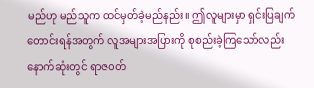မည်ဟု မည်သူက ထင်မှတ်ခဲ့မည်နည်း။ ဤလူများမှာ ရှင်းပြချက်တောင်းရန်အတွက် လူအများအပြားကို စုစည်းခဲ့ကြသော်လည်း နောက်ဆုံးတွင် ရာဇ၀တ်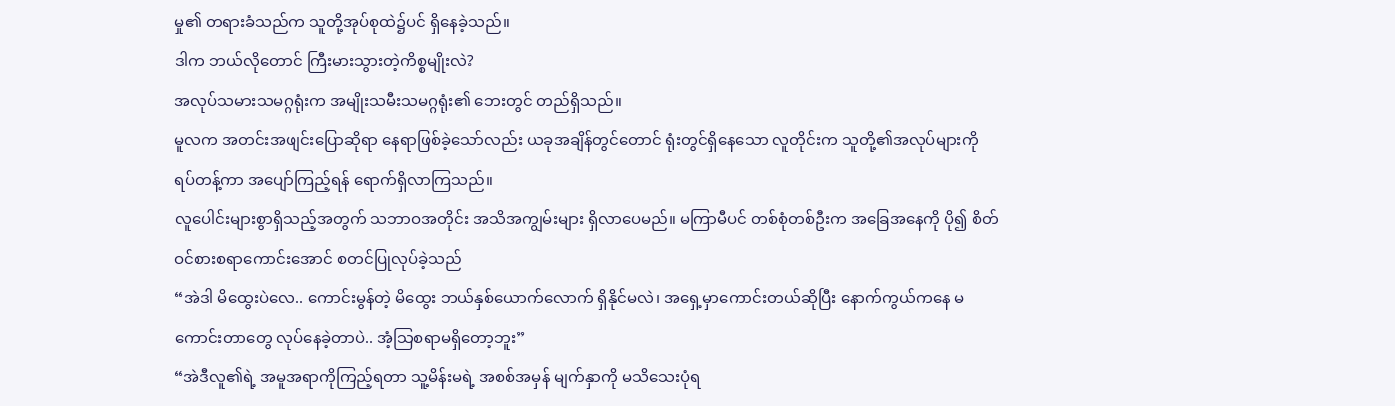မှု၏ တရားခံသည်က သူတို့အုပ်စုထဲ၌ပင် ရှိနေခဲ့သည်။
ဒါက ဘယ်လိုတောင် ကြီးမားသွားတဲ့ကိစ္စမျိုးလဲ?
အလုပ်သမားသမဂ္ဂရုံးက အမျိုးသမီးသမဂ္ဂရုံး၏ ဘေးတွင် တည်ရှိသည်။
မူလက အတင်းအဖျင်းပြောဆိုရာ နေရာဖြစ်ခဲ့သော်လည်း ယခုအချိန်တွင်တောင် ရုံးတွင်ရှိနေသော လူတိုင်းက သူတို့၏အလုပ်များကို ရပ်တန့်ကာ အပျော်ကြည့်ရန် ရောက်ရှိလာကြသည်။
လူပေါင်းများစွာရှိသည့်အတွက် သဘာဝအတိုင်း အသိအကျွမ်းများ ရှိလာပေမည်။ မကြာမီပင် တစ်စုံတစ်ဦးက အခြေအနေကို ပို၍ စိတ်ဝင်စားစရာကောင်းအောင် စတင်ပြုလုပ်ခဲ့သည်
“အဲဒါ မိထွေးပဲလေ.. ကောင်းမွန်တဲ့ မိထွေး ဘယ်နှစ်ယောက်လောက် ရှိနိုင်မလဲ၊ အရှေ့မှာကောင်းတယ်ဆိုပြီး နောက်ကွယ်ကနေ မကောင်းတာတွေ လုပ်နေခဲ့တာပဲ.. အံ့သြစရာမရှိတော့ဘူး”
“အဲဒီလူ၏ရဲ့ အမူအရာကိုကြည့်ရတာ သူ့မိန်းမရဲ့ အစစ်အမှန် မျက်နှာကို မသိသေးပုံရ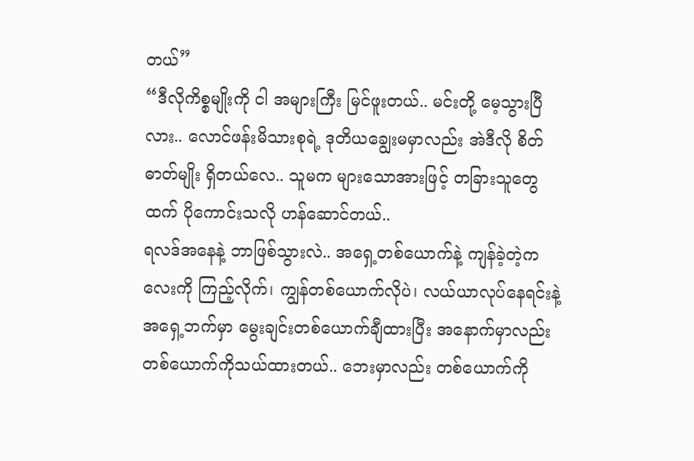တယ်”
“ဒီလိုကိစ္စမျိုးကို ငါ အများကြီး မြင်ဖူးတယ်.. မင်းတို့ မေ့သွားပြီလား.. လောင်ဖန်းမိသားစုရဲ့ ဒုတိယချွေးမမှာလည်း အဲဒီလို စိတ်ဓာတ်မျိုး ရှိတယ်လေ.. သူမက များသောအားဖြင့် တခြားသူတွေထက် ပိုကောင်းသလို ဟန်ဆောင်တယ်..
ရလဒ်အနေနဲ့ ဘာဖြစ်သွားလဲ.. အရှေ့တစ်ယောက်နဲ့ ကျန်ခဲ့တဲ့ကလေးကို ကြည့်လိုက်၊ ကျွန်တစ်ယောက်လိုပဲ၊ လယ်ယာလုပ်နေရင်းနဲ့ အရှေ့ဘက်မှာ မွေးချင်းတစ်ယောက်ချီထားပြီး အနောက်မှာလည်း တစ်ယောက်ကိုသယ်ထားတယ်.. ဘေးမှာလည်း တစ်ယောက်ကို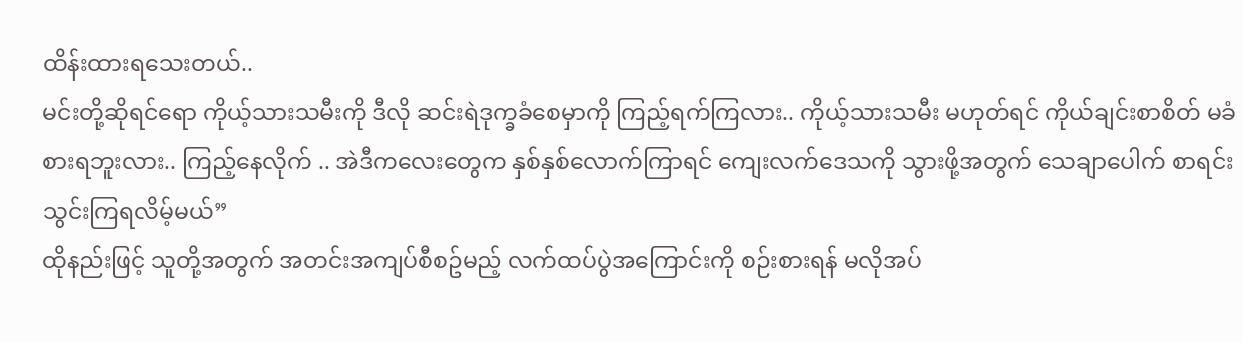ထိန်းထားရသေးတယ်..
မင်းတို့ဆိုရင်ရော ကိုယ့်သားသမီးကို ဒီလို ဆင်းရဲဒုက္ခခံစေမှာကို ကြည့်ရက်ကြလား.. ကိုယ့်သားသမီး မဟုတ်ရင် ကိုယ်ချင်းစာစိတ် မခံစားရဘူးလား.. ကြည့်နေလိုက် .. အဲဒီကလေးတွေက နှစ်နှစ်လောက်ကြာရင် ကျေးလက်ဒေသကို သွားဖို့အတွက် သေချာပေါက် စာရင်းသွင်းကြရလိမ့်မယ်”
ထိုနည်းဖြင့် သူတို့အတွက် အတင်းအကျပ်စီစဥ်မည့် လက်ထပ်ပွဲအကြောင်းကို စဉ်းစားရန် မလိုအပ်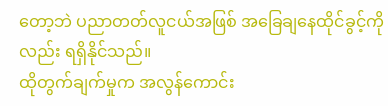တော့ဘဲ ပညာတတ်လူငယ်အဖြစ် အခြေချနေထိုင်ခွင့်ကိုလည်း ရရှိနိုင်သည်။
ထိုတွက်ချက်မှုက အလွန်ကောင်း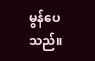မွန်ပေသည်။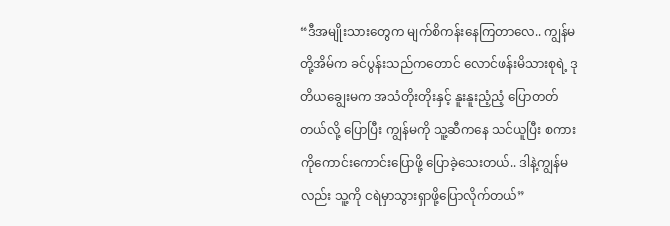“ဒီအမျိုးသားတွေက မျက်စိကန်းနေကြတာလေ.. ကျွန်မတို့အိမ်က ခင်ပွန်းသည်ကတောင် လောင်ဖန်းမိသားစုရဲ့ ဒုတိယချွေးမက အသံတိုးတိုးနှင့် နူးနူးညံ့ညံ့ ပြောတတ်တယ်လို့ ပြောပြီး ကျွန်မကို သူ့ဆီကနေ သင်ယူပြီး စကားကိုကောင်းကောင်းပြောဖို့ ပြောခဲ့သေးတယ်.. ဒါနဲ့ကျွန်မလည်း သူ့ကို ငရဲမှာသွားရှာဖို့ပြောလိုက်တယ်”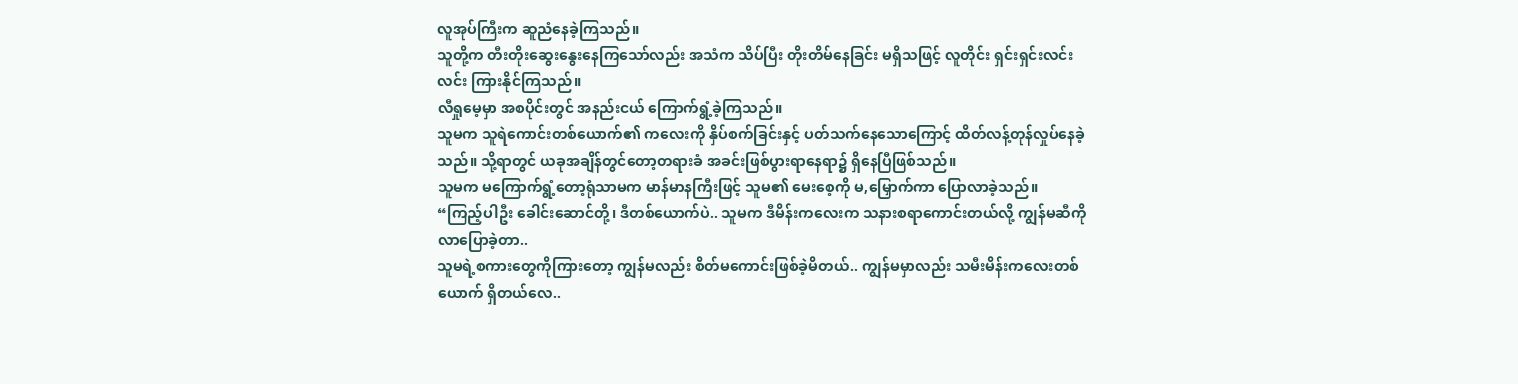လူအုပ်ကြီးက ဆူညံနေခဲ့ကြသည်။
သူတို့က တီးတိုးဆွေးနွေးနေကြသော်လည်း အသံက သိပ်ပြီး တိုးတိမ်နေခြင်း မရှိသဖြင့် လူတိုင်း ရှင်းရှင်းလင်းလင်း ကြားနိုင်ကြသည်။
လီရှုမေ့မှာ အစပိုင်းတွင် အနည်းငယ် ကြောက်ရွံ့ခဲ့ကြသည်။
သူမက သူရဲကောင်းတစ်ယောက်၏ ကလေးကို နှိပ်စက်ခြင်းနှင့် ပတ်သက်နေသောကြောင့် ထိတ်လန့်တုန်လှုပ်နေခဲ့သည်။ သို့ရာတွင် ယခုအချိန်တွင်တော့တရားခံ အခင်းဖြစ်ပွားရာနေရာ၌ ရှိနေပြီဖြစ်သည်။
သူမက မကြောက်ရွံ့တော့ရုံသာမက မာန်မာနကြီးဖြင့် သူမ၏ မေးစေ့ကို မ,မြှောက်ကာ ပြောလာခဲ့သည်။
“ကြည့်ပါဦး ခေါင်းဆောင်တို့၊ ဒီတစ်ယောက်ပဲ.. သူမက ဒီမိန်းကလေးက သနားစရာကောင်းတယ်လို့ ကျွန်မဆီကို လာပြောခဲ့တာ..
သူမရဲ့စကားတွေကိုကြားတော့ ကျွန်မလည်း စိတ်မကောင်းဖြစ်ခဲ့မိတယ်.. ကျွန်မမှာလည်း သမီးမိန်းကလေးတစ်ယောက် ရှိတယ်လေ..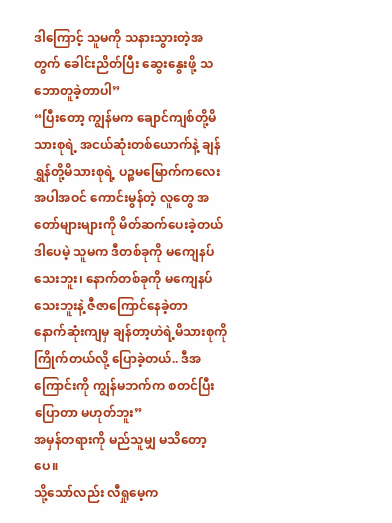ဒါကြောင့် သူမကို သနားသွားတဲ့အတွက် ခေါင်းညိတ်ပြီး ဆွေးနွေးဖို့ သဘောတူခဲ့တာပါ”
“ပြီးတော့ ကျွန်မက ချောင်ကျစ်တို့မိသားစုရဲ့ အငယ်ဆုံးတစ်ယောက်နဲ့ ချန်ရွှန်တို့မိသားစုရဲ့ ပဉ္စမမြောက်ကလေးအပါအဝင် ကောင်းမွန်တဲ့ လူတွေ အတော်များများကို မိတ်ဆက်ပေးခဲ့တယ်
ဒါပေမဲ့ သူမက ဒီတစ်ခုကို မကျေနပ်သေးဘူး၊ နောက်တစ်ခုကို မကျေနပ်သေးဘူးနဲ့ ဇီဇာကြောင်နေခဲ့တာ
နောက်ဆုံးကျမှ ချန်တာ့ဟဲရဲ့မိသားစုကို ကြိုက်တယ်လို့ ပြောခဲ့တယ်.. ဒီအကြောင်းကို ကျွန်မဘက်က စတင်ပြီးပြောတာ မဟုတ်ဘူး”
အမှန်တရားကို မည်သူမျှ မသိတော့ပေ။
သို့သော်လည်း လီရှုမေ့က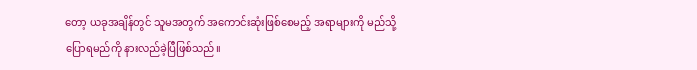တော့ ယခုအချိန်တွင် သူမအတွက် အကောင်းဆုံးဖြစ်စေမည့် အရာများကို မည်သို့ပြောရမည်ကို နားလည်ခဲ့ပြီဖြစ်သည်။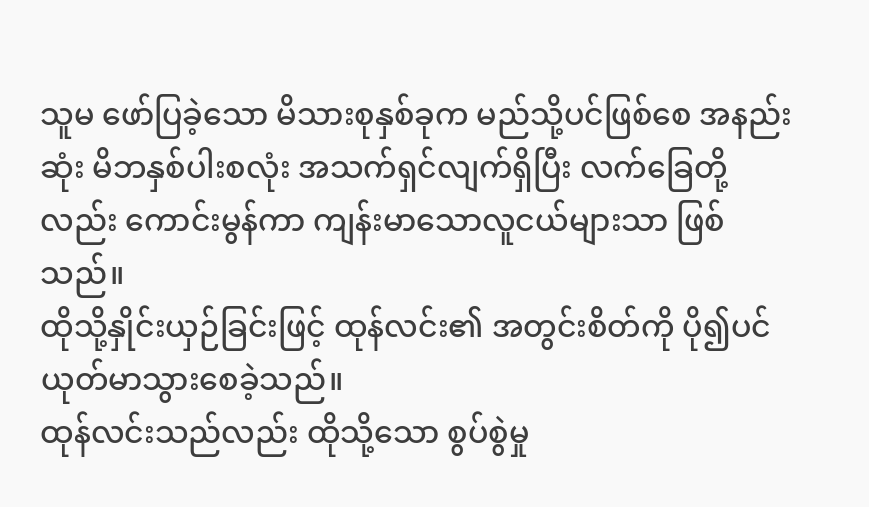သူမ ဖော်ပြခဲ့သော မိသားစုနှစ်ခုက မည်သို့ပင်ဖြစ်စေ အနည်းဆုံး မိဘနှစ်ပါးစလုံး အသက်ရှင်လျက်ရှိပြီး လက်ခြေတို့လည်း ကောင်းမွန်ကာ ကျန်းမာသောလူငယ်များသာ ဖြစ်သည်။
ထိုသို့နှိုင်းယှဉ်ခြင်းဖြင့် ထုန်လင်း၏ အတွင်းစိတ်ကို ပို၍ပင် ယုတ်မာသွားစေခဲ့သည်။
ထုန်လင်းသည်လည်း ထိုသို့သော စွပ်စွဲမှု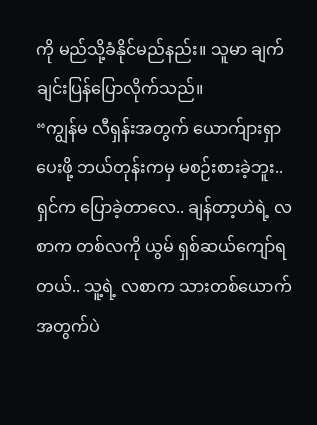ကို မည်သို့ခံနိုင်မည်နည်း။ သူမာ ချက်ချင်းပြန်ပြောလိုက်သည်။
“ကျွန်မ လီရှန်းအတွက် ယောက်ျားရှာပေးဖို့ ဘယ်တုန်းကမှ မစဉ်းစားခဲ့ဘူး.. ရှင်က ပြောခဲ့တာလေ.. ချန်တာ့ဟဲရဲ့ လစာက တစ်လကို ယွမ် ရှစ်ဆယ်ကျော်ရတယ်.. သူ့ရဲ့ လစာက သားတစ်ယောက်အတွက်ပဲ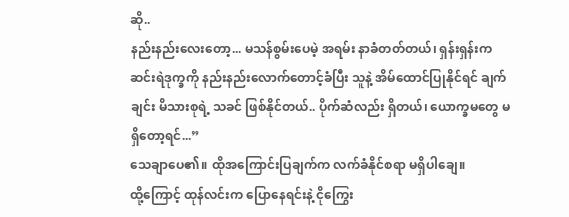ဆို..
နည်းနည်းလေးတော့... မသန်စွမ်းပေမဲ့ အရမ်း နာခံတတ်တယ်၊ ရှန်းရှန်းက ဆင်းရဲဒုက္ခကို နည်းနည်းလောက်တောင့်ခံပြီး သူနဲ့ အိမ်ထောင်ပြုနိုင်ရင် ချက်ချင်း မိသားစုရဲ့ သခင် ဖြစ်နိုင်တယ်.. ပိုက်ဆံလည်း ရှိတယ်၊ ယောက္ခမတွေ မရှိတော့ရင်...”
သေချာပေ၏။ ထိုအကြောင်းပြချက်က လက်ခံနိုင်စရာ မရှိပါချေ။
ထို့ကြောင့် ထုန်လင်းက ပြောနေရင်းနဲ့ ငိုကြွေး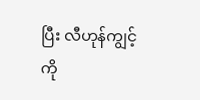ပြီး လီဟုန်ကျွင့်ကို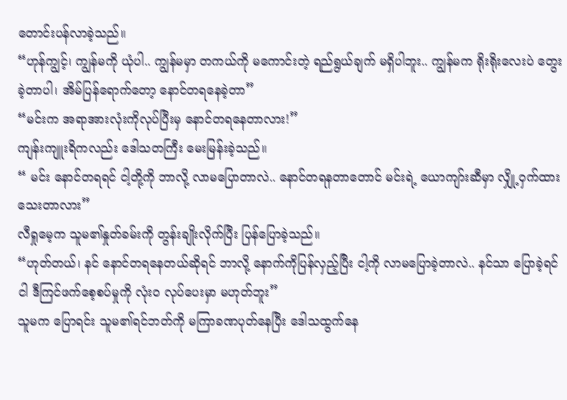တောင်းပန်လာခဲ့သည်။
“ဟုန်ကျွင့်၊ ကျွန်မကို ယုံပါ.. ကျွန်မမှာ တကယ်ကို မကောင်းတဲ့ ရည်ရွယ်ချက် မရှိပါဘူး.. ကျွန်မက ရိုးရိုးလေးပဲ တွေးခဲ့တာပါ၊ အိမ်ပြန်ရောက်တော့ နောင်တရနေခဲ့တာ”
“မင်းက အရာအားလုံးကိုလုပ်ပြီးမှ နောင်တရနေတာလား!”
ကျန်းကျူးရိကလည်း ဒေါသတကြီး မေးမြန်းခဲ့သည်။
“ မင်း နောင်တရရင် ငါ့တို့ကို ဘာလို့ လာမပြောတာလဲ.. နောင်တရနတာတောင် မင်းရဲ့ ယောကျာ်းဆီမှာ လျှို့ဝှက်ထားသေးတာလား”
လီရှုမေ့က သူမ၏နှုတ်ခမ်းကို တွန်းချိုးလိုက်ပြီး ပြန်ပြောခဲ့သည်။
“ဟုတ်တယ်၊ နင် နောင်တရနေတယ်ဆိုရင် ဘာလို့ နောက်ကိုပြန်လှည့်ပြီး ငါ့ကို လာမပြောခဲ့တာလဲ.. နင်သာ ပြောခဲ့ရင် ငါ ဒီကြင်ဖက်စေ့စပ်မှုကို လုံးဝ လုပ်ပေးမှာ မဟုတ်ဘူး”
သူမက ပြောရင်း သူမ၏ရင်ဘတ်ကို မကြာခဏပုတ်နေပြီး ဒေါသထွက်နေ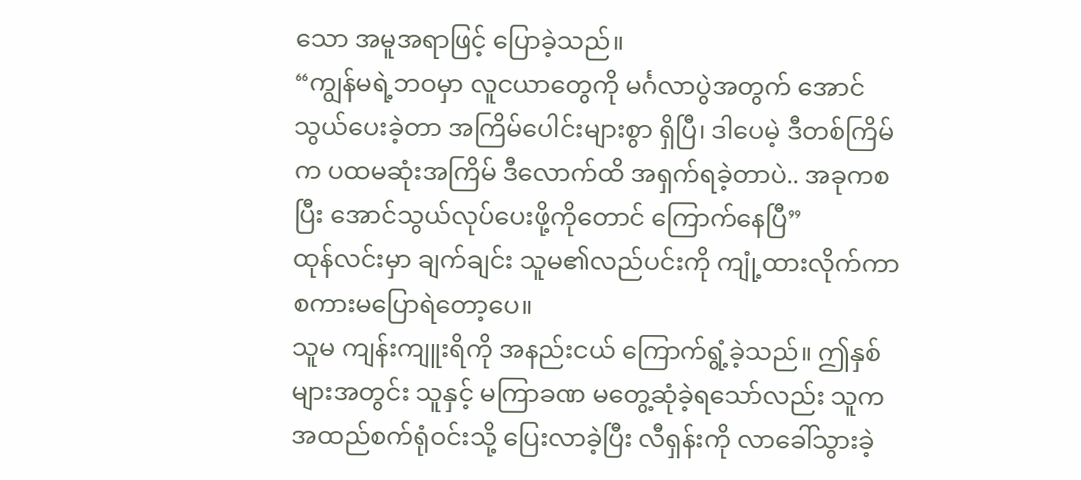သော အမူအရာဖြင့် ပြောခဲ့သည်။
“ကျွန်မရဲ့ဘဝမှာ လူငယာတွေကို မင်္ဂလာပွဲအတွက် အောင်သွယ်ပေးခဲ့တာ အကြိမ်ပေါင်းများစွာ ရှိပြီ၊ ဒါပေမဲ့ ဒီတစ်ကြိမ်က ပထမဆုံးအကြိမ် ဒီလောက်ထိ အရှက်ရခဲ့တာပဲ.. အခုကစပြီး အောင်သွယ်လုပ်ပေးဖို့ကိုတောင် ကြောက်နေပြီ”
ထုန်လင်းမှာ ချက်ချင်း သူမ၏လည်ပင်းကို ကျုံ့ထားလိုက်ကာ စကားမပြောရဲတော့ပေ။
သူမ ကျန်းကျူးရိကို အနည်းငယ် ကြောက်ရွံ့ခဲ့သည်။ ဤနှစ်များအတွင်း သူနှင့် မကြာခဏ မတွေ့ဆုံခဲ့ရသော်လည်း သူက အထည်စက်ရုံဝင်းသို့ ပြေးလာခဲ့ပြီး လီရှန်းကို လာခေါ်သွားခဲ့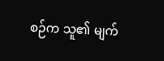စဉ်က သူ၏ မျက်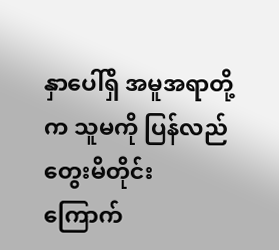နှာပေါ်ရှိ အမူအရာတို့က သူမကို ပြန်လည်တွေးမိတိုင်း ကြောက်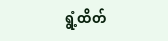ရွံ့ထိတ်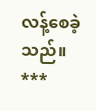လန့်စေခဲ့သည်။
***